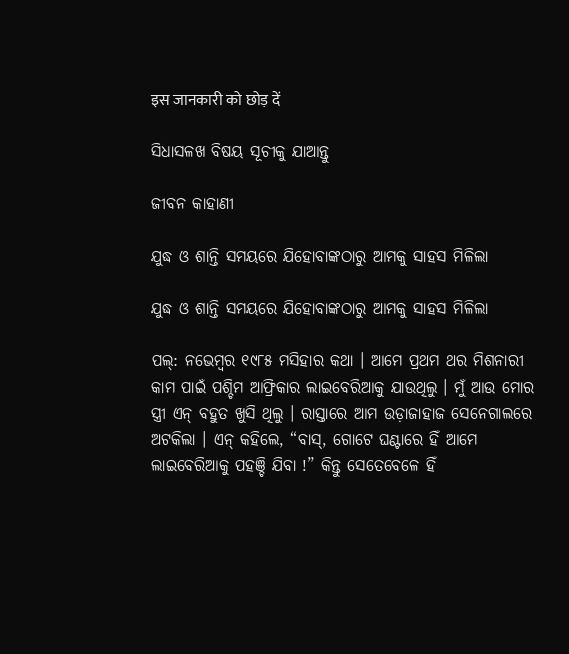इस जानकारी को छोड़ दें

ସିଧାସଳଖ ବିଷୟ ସୂଚୀକୁ ଯାଆନ୍ତୁ

ଜୀବନ କାହାଣୀ

ଯୁଦ୍ଧ ଓ ଶାନ୍ତି ସମୟରେ ଯିହୋବାଙ୍କଠାରୁ ଆମକୁ ସାହସ ମିଳିଲା

ଯୁଦ୍ଧ ଓ ଶାନ୍ତି ସମୟରେ ଯିହୋବାଙ୍କଠାରୁ ଆମକୁ ସାହସ ମିଳିଲା

ପଲ୍‌: ନଭେମ୍ବର ୧୯୮୫ ମସିହାର କଥା । ଆମେ ପ୍ରଥମ ଥର ମିଶନାରୀ କାମ ପାଇଁ ପଶ୍ଚିମ ଆଫ୍ରିକାର ଲାଇବେରିଆକୁ ଯାଉଥିଲୁ । ମୁଁ ଆଉ ମୋର ସ୍ତ୍ରୀ ଏନ୍‌ ବହୁତ ଖୁସି ଥିଲୁ । ରାସ୍ତାରେ ଆମ ଉଡ଼ାଜାହାଜ ସେନେଗାଲରେ ଅଟକିଲା । ଏନ୍‌ କହିଲେ, “ବାସ୍‌, ଗୋଟେ ଘଣ୍ଟାରେ ହିଁ ଆମେ ଲାଇବେରିଆକୁ ପହଞ୍ଚି ଯିବା !” କିନ୍ତୁ ସେତେବେଳେ ହିଁ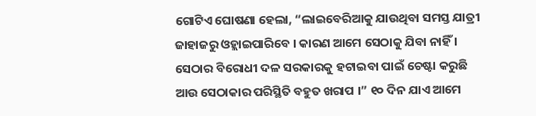ଗୋଟିଏ ଘୋଷଣା ହେଲା, “ଲାଇବେରିଆକୁ ଯାଉଥିବା ସମସ୍ତ ଯାତ୍ରୀ ଜାହାଜରୁ ଓହ୍ଲାଇପାରିବେ । କାରଣ ଆମେ ସେଠାକୁ ଯିବା ନାହିଁ । ସେଠାର ବିରୋଧୀ ଦଳ ସରକାରକୁ ହଟାଇବା ପାଇଁ ଚେଷ୍ଟା କରୁଛି ଆଉ ସେଠାକାର ପରିସ୍ଥିତି ବହୁତ ଖରାପ ।” ୧୦ ଦିନ ଯାଏ ଆମେ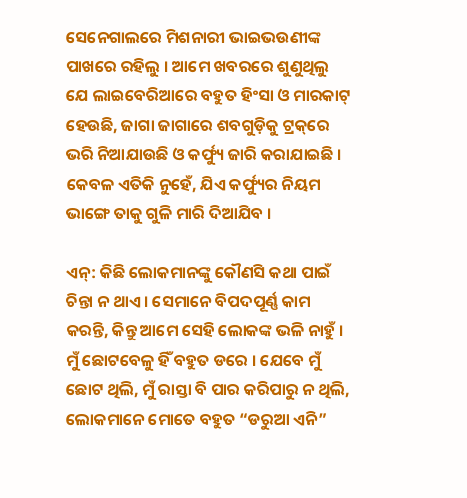ସେନେଗାଲରେ ମିଶନାରୀ ଭାଇଭଉଣୀଙ୍କ ପାଖରେ ରହିଲୁ । ଆମେ ଖବରରେ ଶୁଣୁଥିଲୁ ଯେ ଲାଇବେରିଆରେ ବହୁତ ହିଂସା ଓ ମାରକାଟ୍‌ ହେଉଛି, ଜାଗା ଜାଗାରେ ଶବଗୁଡ଼ିକୁ ଟ୍ରକ୍‌ରେ ଭରି ନିଆଯାଉଛି ଓ କର୍ଫ୍ୟୁ ଜାରି କରାଯାଇଛି । କେବଳ ଏତିକି ନୁହେଁ, ଯିଏ କର୍ଫ୍ୟୁର ନିୟମ ଭାଙ୍ଗେ ତାକୁ ଗୁଳି ମାରି ଦିଆଯିବ ।

ଏନ୍‌: କିଛି ଲୋକମାନଙ୍କୁ କୌଣସି କଥା ପାଇଁ ଚିନ୍ତା ନ ଥାଏ । ସେମାନେ ବିପଦପୂର୍ଣ୍ଣ କାମ କରନ୍ତି, କିନ୍ତୁ ଆମେ ସେହି ଲୋକଙ୍କ ଭଳି ନାହୁଁ । ମୁଁ ଛୋଟବେଳୁ ହିଁ ବହୁତ ଡରେ । ଯେବେ ମୁଁ ଛୋଟ ଥିଲି, ମୁଁ ରାସ୍ତା ବି ପାର କରିପାରୁ ନ ଥିଲି, ଲୋକମାନେ ମୋତେ ବହୁତ “ଡରୁଆ ଏନି”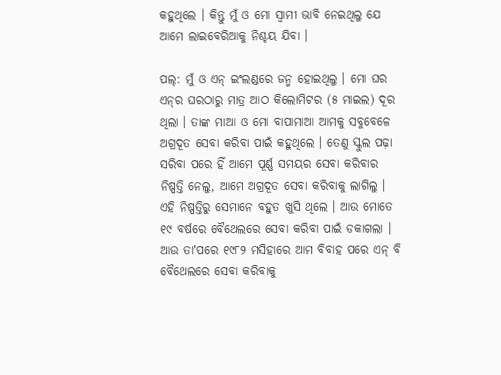କହୁଥିଲେ । କିନ୍ତୁ ମୁଁ ଓ ମୋ ସ୍ୱାମୀ ଭାବି ନେଇଥିଲୁ ଯେ ଆମେ ଲାଇବେରିଆକୁ ନିଶ୍ଚୟ ଯିବା ।

ପଲ୍‌: ମୁଁ ଓ ଏନ୍‌ ଇଂଲଣ୍ଡରେ ଜନ୍ମ ହୋଇଥିଲୁ । ମୋ ଘର ଏନ୍‌ର ଘରଠାରୁ ମାତ୍ର ଆଠ କିଲୋମିଟର (୫ ମାଇଲ) ଦୂର ଥିଲା । ତାଙ୍କ ମାଆ ଓ ମୋ ବାପାମାଆ ଆମକୁ ସବୁବେଳେ ଅଗ୍ରଦୂତ ସେବା କରିବା ପାଇଁ କହୁଥିଲେ । ତେଣୁ ସ୍କୁଲ ପଢ଼ା ସରିବା ପରେ ହିଁ ଆମେ ପୂର୍ଣ୍ଣ ସମୟର ସେବା କରିବାର ନିଷ୍ପତ୍ତି ନେଲୁ, ଆମେ ଅଗ୍ରଦୂତ ସେବା କରିବାକୁ ଲାଗିଲୁ । ଏହି ନିଷ୍ପତ୍ତିରୁ ସେମାନେ ବହୁତ ଖୁସି ଥିଲେ । ଆଉ ମୋତେ ୧୯ ବର୍ଷରେ ବୈଥେଲରେ ସେବା କରିବା ପାଇଁ ଡକାଗଲା । ଆଉ ତାʼପରେ ୧୯୮୨ ମସିହାରେ ଆମ ବିବାହ ପରେ ଏନ୍‌ ବି ବୈଥେଲରେ ସେବା କରିବାକୁ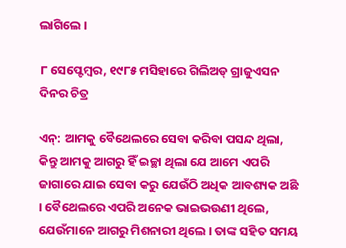ଲାଗିଲେ ।

୮ ସେପ୍ଟେମ୍ବର, ୧୯୮୫ ମସିହାରେ ଗିଲିଅଡ୍‌ ଗ୍ରାଜୁଏସନ ଦିନର ଚିତ୍ର

ଏନ୍‌: ଆମକୁ ବୈଥେଲରେ ସେବା କରିବା ପସନ୍ଦ ଥିଲା, କିନ୍ତୁ ଆମକୁ ଆଗରୁ ହିଁ ଇଚ୍ଛା ଥିଲା ଯେ ଆମେ ଏପରି ଜାଗାରେ ଯାଇ ସେବା କରୁ ଯେଉଁଠି ଅଧିକ ଆବଶ୍ୟକ ଅଛି । ବୈଥେଲରେ ଏପରି ଅନେକ ଭାଇଭଉଣୀ ଥିଲେ, ଯେଉଁମାନେ ଆଗରୁ ମିଶନାରୀ ଥିଲେ । ତାଙ୍କ ସହିତ ସମୟ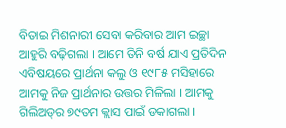ବିତାଇ ମିଶନାରୀ ସେବା କରିବାର ଆମ ଇଚ୍ଛା ଆହୁରି ବଢ଼ିଗଲା । ଆମେ ତିନି ବର୍ଷ ଯାଏ ପ୍ରତିଦିନ ଏବିଷୟରେ ପ୍ରାର୍ଥନା କଲୁ ଓ ୧୯୮୫ ମସିହାରେ ଆମକୁ ନିଜ ପ୍ରାର୍ଥନାର ଉତ୍ତର ମିଳିଲା । ଆମକୁ ଗିଲିଅଡ୍‌ର ୭୯ତମ କ୍ଲାସ ପାଇଁ ଡକାଗଲା ।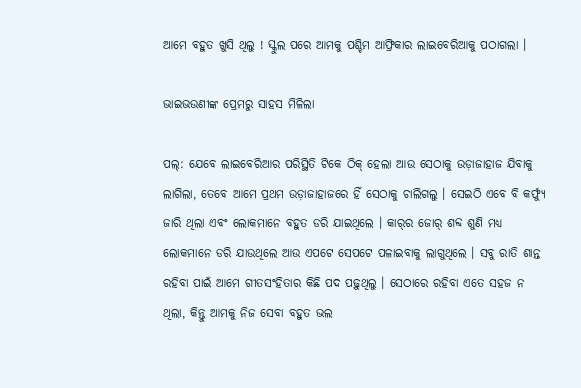ଆମେ ବହୁତ ଖୁସି ଥିଲୁ ! ସ୍କୁଲ ପରେ ଆମକୁ ପଶ୍ଚିମ ଆଫ୍ରିକାର ଲାଇବେରିଆକୁ ପଠାଗଲା ।

ଭାଇଭଉଣୀଙ୍କ ପ୍ରେମରୁ ସାହସ ମିଳିଲା

ପଲ୍‌: ଯେବେ ଲାଇବେରିଆର ପରିସ୍ଥିତି ଟିକେ ଠିକ୍‌ ହେଲା ଆଉ ସେଠାକୁ ଉଡ଼ାଜାହାଜ ଯିବାକୁ ଲାଗିଲା, ତେବେ ଆମେ ପ୍ରଥମ ଉଡ଼ାଜାହାଜରେ ହିଁ ସେଠାକୁ ଚାଲିଗଲୁ । ସେଇଠି ଏବେ ବି କର୍ଫ୍ୟୁ ଜାରି ଥିଲା ଏବଂ ଲୋକମାନେ ବହୁତ ଡରି ଯାଇଥିଲେ । କାର୍‌ର ଜୋର୍‌ ଶବ୍ଦ ଶୁଣି ମଧ୍ୟ ଲୋକମାନେ ଡରି ଯାଉଥିଲେ ଆଉ ଏପଟେ ସେପଟେ ପଳାଇବାକୁ ଲାଗୁଥିଲେ । ସବୁ ରାତି ଶାନ୍ତ ରହିବା ପାଇଁ ଆମେ ଗୀତସଂହିତାର କିଛି ପଦ ପଢ଼ୁଥିଲୁ । ସେଠାରେ ରହିବା ଏତେ ସହଜ ନ ଥିଲା, କିନ୍ତୁ ଆମକୁ ନିଜ ସେବା ବହୁତ ଭଲ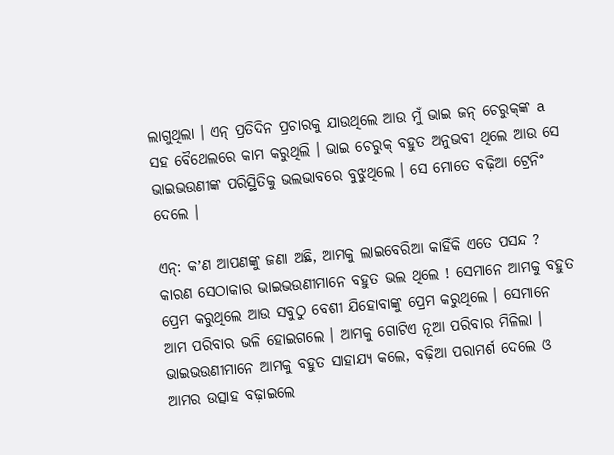ଲାଗୁଥିଲା । ଏନ୍‌ ପ୍ରତିଦିନ ପ୍ରଚାରକୁ ଯାଉଥିଲେ ଆଉ ମୁଁ ଭାଇ ଜନ୍‌ ଚେରୁକ୍‌ଙ୍କ a ସହ ବୈଥେଲରେ କାମ କରୁଥିଲି । ଭାଇ ଚେରୁକ୍‌ ବହୁତ ଅନୁଭବୀ ଥିଲେ ଆଉ ସେ ଭାଇଭଉଣୀଙ୍କ ପରିସ୍ଥିତିକୁ ଭଲଭାବରେ ବୁଝୁଥିଲେ । ସେ ମୋତେ ବଢ଼ିଆ ଟ୍ରେନିଂ ଦେଲେ ।

ଏନ୍‌: କʼଣ ଆପଣଙ୍କୁ ଜଣା ଅଛି, ଆମକୁ ଲାଇବେରିଆ କାହିଁକି ଏତେ ପସନ୍ଦ ? କାରଣ ସେଠାକାର ଭାଇଭଉଣୀମାନେ ବହୁତ ଭଲ ଥିଲେ ! ସେମାନେ ଆମକୁ ବହୁତ ପ୍ରେମ କରୁଥିଲେ ଆଉ ସବୁଠୁ ବେଶୀ ଯିହୋବାଙ୍କୁ ପ୍ରେମ କରୁଥିଲେ । ସେମାନେ ଆମ ପରିବାର ଭଳି ହୋଇଗଲେ । ଆମକୁ ଗୋଟିଏ ନୂଆ ପରିବାର ମିଳିଲା । ଭାଇଭଉଣୀମାନେ ଆମକୁ ବହୁତ ସାହାଯ୍ୟ କଲେ, ବଢ଼ିଆ ପରାମର୍ଶ ଦେଲେ ଓ ଆମର ଉତ୍ସାହ ବଢ଼ାଇଲେ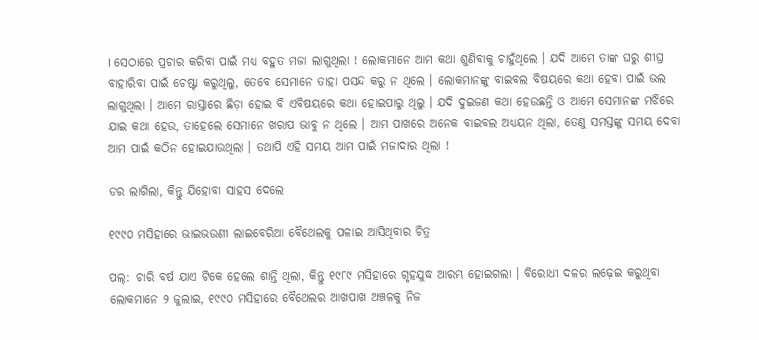। ସେଠାରେ ପ୍ରଚାର କରିବା ପାଇଁ ମଧ୍ୟ ବହୁତ ମଜା ଲାଗୁଥିଲା ! ଲୋକମାନେ ଆମ କଥା ଶୁଣିବାକୁ ଚାହୁଁଥିଲେ । ଯଦି ଆମେ ତାଙ୍କ ଘରୁ ଶୀଘ୍ର ବାହାରିବା ପାଇଁ ଚେଷ୍ଟା କରୁଥିଲୁ, ତେବେ ସେମାନେ ତାହା ପସନ୍ଦ କରୁ ନ ଥିଲେ । ଲୋକମାନଙ୍କୁ ବାଇବଲ ବିଷୟରେ କଥା ହେବା ପାଇଁ ଭଲ ଲାଗୁଥିଲା । ଆମେ ରାସ୍ତାରେ ଛିଡ଼ା ହୋଇ ବି ଏବିଷୟରେ କଥା ହୋଇପାରୁ ଥିଲୁ । ଯଦି ଦୁଇଜଣ କଥା ହେଉଛନ୍ତି ଓ ଆମେ ସେମାନଙ୍କ ମଝିରେ ଯାଇ କଥା ହେଉ, ତାହେଲେ ସେମାନେ ଖରାପ ଭାବୁ ନ ଥିଲେ । ଆମ ପାଖରେ ଅନେକ ବାଇବଲ ଅଧ୍ୟୟନ ଥିଲା, ତେଣୁ ସମସ୍ତଙ୍କୁ ସମୟ ଦେବା ଆମ ପାଇଁ କଠିନ ହୋଇଯାଉଥିଲା । ତଥାପି ଏହି ସମୟ ଆମ ପାଇଁ ମଜାଦାର ଥିଲା !

ଡର ଲାଗିଲା, କିନ୍ତୁ ଯିହୋବା ସାହସ ଦେଲେ

୧୯୯୦ ମସିହାରେ ଭାଇଭଉଣୀ ଲାଇବେରିଆ ବୈଥେଲକୁ ପଳାଇ ଆସିଥିବାର ଚିତ୍ର

ପଲ୍‌: ଚାରି ବର୍ଷ ଯାଏ ଟିକେ ହେଲେ ଶାନ୍ତି ଥିଲା, କିନ୍ତୁ ୧୯୮୯ ମସିହାରେ ଗୃହଯୁଦ୍ଧ ଆରମ୍ଭ ହୋଇଗଲା । ବିରୋଧୀ ଦଳର ଲଢ଼େଇ କରୁଥିବା ଲୋକମାନେ ୨ ଜୁଲାଇ, ୧୯୯୦ ମସିହାରେ ବୈଥେଲର ଆଖପାଖ ଅଞ୍ଚଳକୁ ନିଜ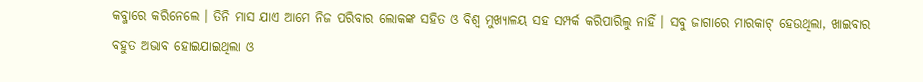କବ୍ଜାରେ କରିନେଲେ । ତିନି ମାସ ଯାଏ ଆମେ ନିଜ ପରିବାର ଲୋକଙ୍କ ସହିତ ଓ ବିଶ୍ୱ ମୁଖ୍ୟାଳୟ ସହ ସମ୍ପର୍କ କରିପାରିଲୁ ନାହିଁ । ସବୁ ଜାଗାରେ ମାରକାଟ୍‌ ହେଉଥିଲା, ଖାଇବାର ବହୁତ ଅଭାବ ହୋଇଯାଇଥିଲା ଓ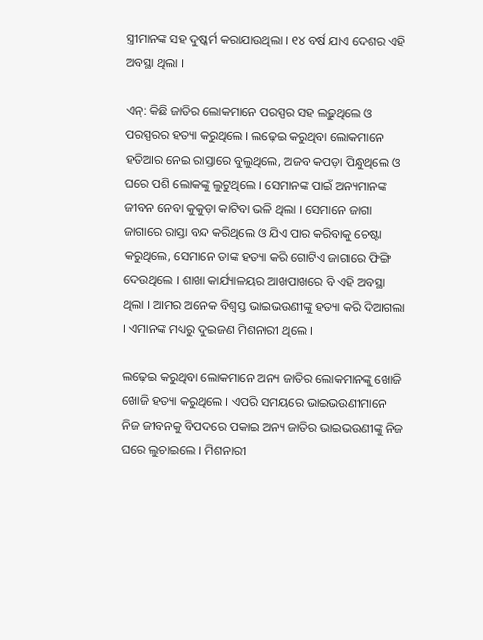ସ୍ତ୍ରୀମାନଙ୍କ ସହ ଦୁଷ୍କର୍ମ କରାଯାଉଥିଲା । ୧୪ ବର୍ଷ ଯାଏ ଦେଶର ଏହି ଅବସ୍ଥା ଥିଲା ।

ଏନ୍‌: କିଛି ଜାତିର ଲୋକମାନେ ପରସ୍ପର ସହ ଲଢ଼ୁଥିଲେ ଓ ପରସ୍ପରର ହତ୍ୟା କରୁଥିଲେ । ଲଢ଼େଇ କରୁଥିବା ଲୋକମାନେ ହତିଆର ନେଇ ରାସ୍ତାରେ ବୁଲୁଥିଲେ, ଅଜବ କପଡ଼ା ପିନ୍ଧୁଥିଲେ ଓ ଘରେ ପଶି ଲୋକଙ୍କୁ ଲୁଟୁଥିଲେ । ସେମାନଙ୍କ ପାଇଁ ଅନ୍ୟମାନଙ୍କ ଜୀବନ ନେବା କୁକୁଡ଼ା କାଟିବା ଭଳି ଥିଲା । ସେମାନେ ଜାଗା ଜାଗାରେ ରାସ୍ତା ବନ୍ଦ କରିଥିଲେ ଓ ଯିଏ ପାର କରିବାକୁ ଚେଷ୍ଟା କରୁଥିଲେ, ସେମାନେ ତାଙ୍କ ହତ୍ୟା କରି ଗୋଟିଏ ଜାଗାରେ ଫିଙ୍ଗି ଦେଉଥିଲେ । ଶାଖା କାର୍ଯ୍ୟାଳୟର ଆଖପାଖରେ ବି ଏହି ଅବସ୍ଥା ଥିଲା । ଆମର ଅନେକ ବିଶ୍ୱସ୍ତ ଭାଇଭଉଣୀଙ୍କୁ ହତ୍ୟା କରି ଦିଆଗଲା । ଏମାନଙ୍କ ମଧ୍ୟରୁ ଦୁଇଜଣ ମିଶନାରୀ ଥିଲେ ।

ଲଢ଼େଇ କରୁଥିବା ଲୋକମାନେ ଅନ୍ୟ ଜାତିର ଲୋକମାନଙ୍କୁ ଖୋଜି ଖୋଜି ହତ୍ୟା କରୁଥିଲେ । ଏପରି ସମୟରେ ଭାଇଭଉଣୀମାନେ ନିଜ ଜୀବନକୁ ବିପଦରେ ପକାଇ ଅନ୍ୟ ଜାତିର ଭାଇଭଉଣୀଙ୍କୁ ନିଜ ଘରେ ଲୁଚାଇଲେ । ମିଶନାରୀ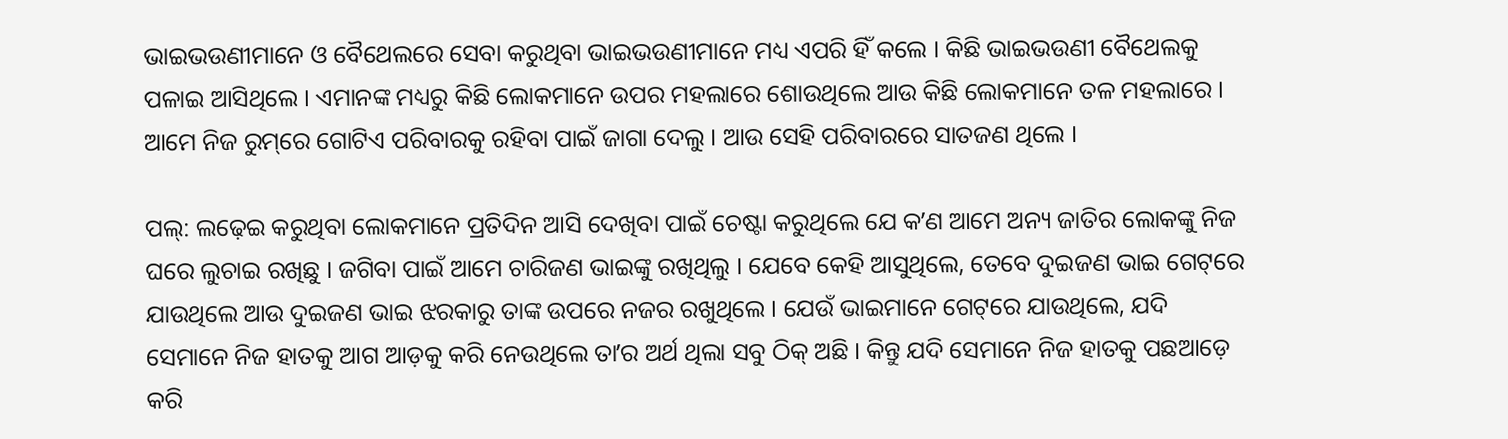ଭାଇଭଉଣୀମାନେ ଓ ବୈଥେଲରେ ସେବା କରୁଥିବା ଭାଇଭଉଣୀମାନେ ମଧ୍ୟ ଏପରି ହିଁ କଲେ । କିଛି ଭାଇଭଉଣୀ ବୈଥେଲକୁ ପଳାଇ ଆସିଥିଲେ । ଏମାନଙ୍କ ମଧ୍ୟରୁ କିଛି ଲୋକମାନେ ଉପର ମହଲାରେ ଶୋଉଥିଲେ ଆଉ କିଛି ଲୋକମାନେ ତଳ ମହଲାରେ । ଆମେ ନିଜ ରୁମ୍‌ରେ ଗୋଟିଏ ପରିବାରକୁ ରହିବା ପାଇଁ ଜାଗା ଦେଲୁ । ଆଉ ସେହି ପରିବାରରେ ସାତଜଣ ଥିଲେ ।

ପଲ୍‌: ଲଢ଼େଇ କରୁଥିବା ଲୋକମାନେ ପ୍ରତିଦିନ ଆସି ଦେଖିବା ପାଇଁ ଚେଷ୍ଟା କରୁଥିଲେ ଯେ କʼଣ ଆମେ ଅନ୍ୟ ଜାତିର ଲୋକଙ୍କୁ ନିଜ ଘରେ ଲୁଚାଇ ରଖିଛୁ । ଜଗିବା ପାଇଁ ଆମେ ଚାରିଜଣ ଭାଇଙ୍କୁ ରଖିଥିଲୁ । ଯେବେ କେହି ଆସୁଥିଲେ, ତେବେ ଦୁଇଜଣ ଭାଇ ଗେଟ୍‌ରେ ଯାଉଥିଲେ ଆଉ ଦୁଇଜଣ ଭାଇ ଝରକାରୁ ତାଙ୍କ ଉପରେ ନଜର ରଖୁଥିଲେ । ଯେଉଁ ଭାଇମାନେ ଗେଟ୍‌ରେ ଯାଉଥିଲେ, ଯଦି ସେମାନେ ନିଜ ହାତକୁ ଆଗ ଆଡ଼କୁ କରି ନେଉଥିଲେ ତାʼର ଅର୍ଥ ଥିଲା ସବୁ ଠିକ୍‌ ଅଛି । କିନ୍ତୁ ଯଦି ସେମାନେ ନିଜ ହାତକୁ ପଛଆଡ଼େ କରି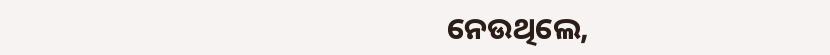ନେଉଥିଲେ,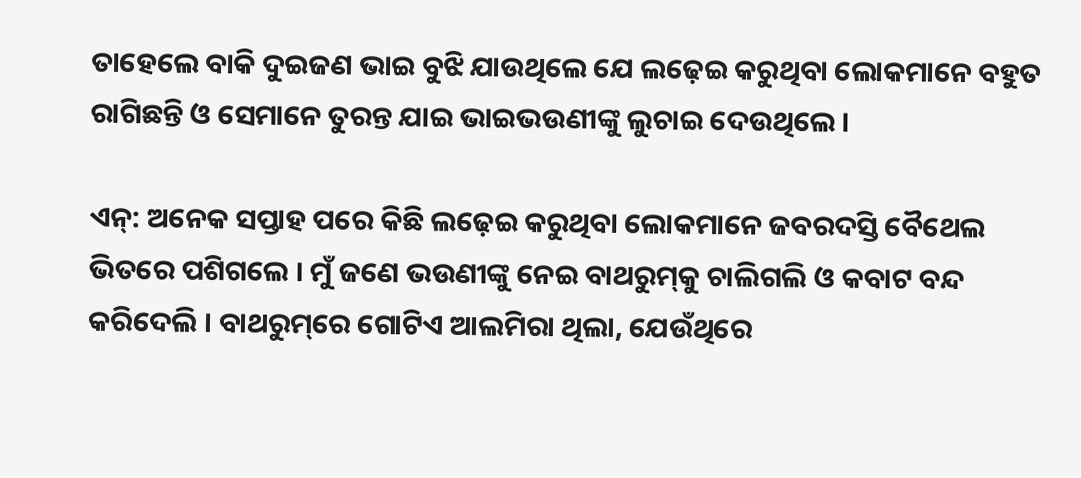ତାହେଲେ ବାକି ଦୁଇଜଣ ଭାଇ ବୁଝି ଯାଉଥିଲେ ଯେ ଲଢ଼େଇ କରୁଥିବା ଲୋକମାନେ ବହୁତ ରାଗିଛନ୍ତି ଓ ସେମାନେ ତୁରନ୍ତ ଯାଇ ଭାଇଭଉଣୀଙ୍କୁ ଲୁଚାଇ ଦେଉଥିଲେ ।

ଏନ୍‌: ଅନେକ ସପ୍ତାହ ପରେ କିଛି ଲଢ଼େଇ କରୁଥିବା ଲୋକମାନେ ଜବରଦସ୍ତି ବୈଥେଲ ଭିତରେ ପଶିଗଲେ । ମୁଁ ଜଣେ ଭଉଣୀଙ୍କୁ ନେଇ ବାଥରୁମ୍‌କୁ ଚାଲିଗଲି ଓ କବାଟ ବନ୍ଦ କରିଦେଲି । ବାଥରୁମ୍‌ରେ ଗୋଟିଏ ଆଲମିରା ଥିଲା, ଯେଉଁଥିରେ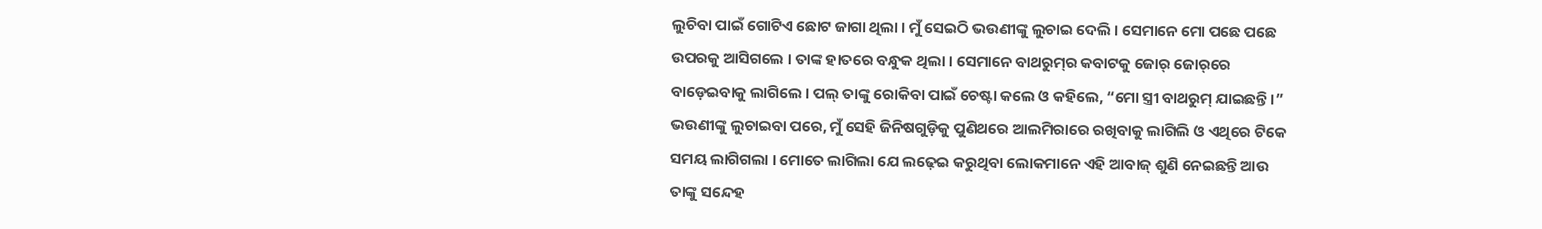ଲୁଚିବା ପାଇଁ ଗୋଟିଏ ଛୋଟ ଜାଗା ଥିଲା । ମୁଁ ସେଇଠି ଭଉଣୀଙ୍କୁ ଲୁଚାଇ ଦେଲି । ସେମାନେ ମୋ ପଛେ ପଛେ ଉପରକୁ ଆସିଗଲେ । ତାଙ୍କ ହାତରେ ବନ୍ଧୁକ ଥିଲା । ସେମାନେ ବାଥରୁମ୍‌ର କବାଟକୁ ଜୋର୍‌ ଜୋର୍‌ରେ ବାଡ଼େଇବାକୁ ଲାଗିଲେ । ପଲ୍‌ ତାଙ୍କୁ ରୋକିବା ପାଇଁ ଚେଷ୍ଟା କଲେ ଓ କହିଲେ, “ମୋ ସ୍ତ୍ରୀ ବାଥରୁମ୍‌ ଯାଇଛନ୍ତି ।” ଭଉଣୀଙ୍କୁ ଲୁଚାଇବା ପରେ, ମୁଁ ସେହି ଜିନିଷଗୁଡ଼ିକୁ ପୁଣିଥରେ ଆଲମିରାରେ ରଖିବାକୁ ଲାଗିଲି ଓ ଏଥିରେ ଟିକେ ସମୟ ଲାଗିଗଲା । ମୋତେ ଲାଗିଲା ଯେ ଲଢ଼େଇ କରୁଥିବା ଲୋକମାନେ ଏହି ଆବାଜ୍‌ ଶୁଣି ନେଇଛନ୍ତି ଆଉ ତାଙ୍କୁ ସନ୍ଦେହ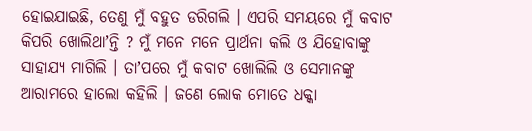ହୋଇଯାଇଛି, ତେଣୁ ମୁଁ ବହୁତ ଡରିଗଲି । ଏପରି ସମୟରେ ମୁଁ କବାଟ କିପରି ଖୋଲିଥାʼନ୍ତି ? ମୁଁ ମନେ ମନେ ପ୍ରାର୍ଥନା କଲି ଓ ଯିହୋବାଙ୍କୁ ସାହାଯ୍ୟ ମାଗିଲି । ତାʼପରେ ମୁଁ କବାଟ ଖୋଲିଲି ଓ ସେମାନଙ୍କୁ ଆରାମରେ ହାଲୋ କହିଲି । ଜଣେ ଲୋକ ମୋତେ ଧକ୍କା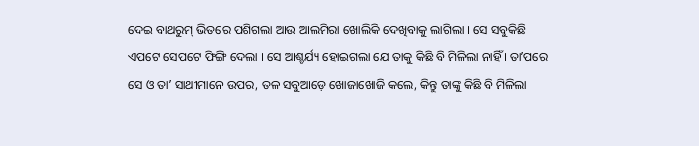ଦେଇ ବାଥରୁମ୍‌ ଭିତରେ ପଶିଗଲା ଆଉ ଆଲମିରା ଖୋଲିକି ଦେଖିବାକୁ ଲାଗିଲା । ସେ ସବୁକିଛି ଏପଟେ ସେପଟେ ଫିଙ୍ଗି ଦେଲା । ସେ ଆଶ୍ଚର୍ଯ୍ୟ ହୋଇଗଲା ଯେ ତାକୁ କିଛି ବି ମିଳିଲା ନାହିଁ । ତାʼପରେ ସେ ଓ ତାʼ ସାଥୀମାନେ ଉପର, ତଳ ସବୁଆଡ଼େ ଖୋଜାଖୋଜି କଲେ, କିନ୍ତୁ ତାଙ୍କୁ କିଛି ବି ମିଳିଲା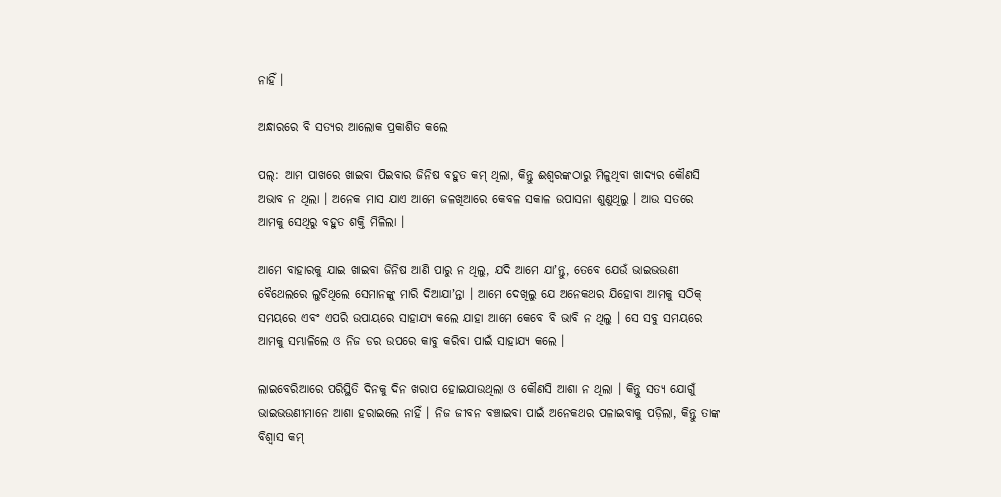ନାହିଁ ।

ଅନ୍ଧାରରେ ବି ସତ୍ୟର ଆଲୋକ ପ୍ରକାଶିତ କଲେ

ପଲ୍‌: ଆମ ପାଖରେ ଖାଇବା ପିଇବାର ଜିନିଷ ବହୁତ କମ୍‌ ଥିଲା, କିନ୍ତୁ ଈଶ୍ୱରଙ୍କଠାରୁ ମିଳୁଥିବା ଖାଦ୍ୟର କୌଣସି ଅଭାବ ନ ଥିଲା । ଅନେକ ମାସ ଯାଏ ଆମେ ଜଳଖିଆରେ କେବଳ ସକାଳ ଉପାସନା ଶୁଣୁଥିଲୁ । ଆଉ ସତରେ ଆମକୁ ସେଥିରୁ ବହୁତ ଶକ୍ତି ମିଳିଲା ।

ଆମେ ବାହାରକୁ ଯାଇ ଖାଇବା ଜିନିଷ ଆଣି ପାରୁ ନ ଥିଲୁ, ଯଦି ଆମେ ଯାʼନ୍ତୁ, ତେବେ ଯେଉଁ ଭାଇଭଉଣୀ ବୈଥେଲରେ ଲୁଚିଥିଲେ ସେମାନଙ୍କୁ ମାରି ଦିଆଯାʼନ୍ତା । ଆମେ ଦେଖିଲୁ ଯେ ଅନେକଥର ଯିହୋବା ଆମକୁ ସଠିକ୍‌ ସମୟରେ ଏବଂ ଏପରି ଉପାୟରେ ସାହାଯ୍ୟ କଲେ ଯାହା ଆମେ କେବେ ବି ଭାବି ନ ଥିଲୁ । ସେ ସବୁ ସମୟରେ ଆମକୁ ସମ୍ଭାଳିଲେ ଓ ନିଜ ଡର ଉପରେ କାବୁ କରିବା ପାଇଁ ସାହାଯ୍ୟ କଲେ ।

ଲାଇବେରିଆରେ ପରିସ୍ଥିତି ଦିନକୁ ଦିନ ଖରାପ ହୋଇଯାଉଥିଲା ଓ କୌଣସି ଆଶା ନ ଥିଲା । କିନ୍ତୁ ସତ୍ୟ ଯୋଗୁଁ ଭାଇଭଉଣୀମାନେ ଆଶା ହରାଇଲେ ନାହିଁ । ନିଜ ଜୀବନ ବଞ୍ଚାଇବା ପାଇଁ ଅନେକଥର ପଳାଇବାକୁ ପଡ଼ିଲା, କିନ୍ତୁ ତାଙ୍କ ବିଶ୍ୱାସ କମ୍‌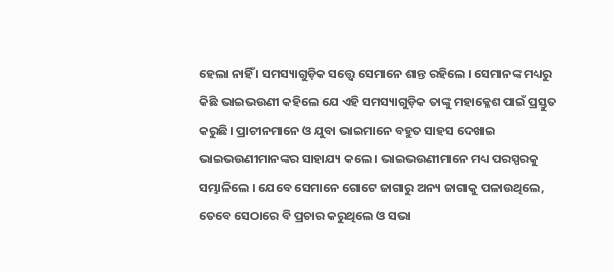ହେଲା ନାହିଁ । ସମସ୍ୟାଗୁଡ଼ିକ ସତ୍ତ୍ୱେ ସେମାନେ ଶାନ୍ତ ରହିଲେ । ସେମାନଙ୍କ ମଧ୍ୟରୁ କିଛି ଭାଇଭଉଣୀ କହିଲେ ଯେ ଏହି ସମସ୍ୟାଗୁଡ଼ିକ ତାଙ୍କୁ ମହାକ୍ଳେଶ ପାଇଁ ପ୍ରସ୍ତୁତ କରୁଛି । ପ୍ରାଚୀନମାନେ ଓ ଯୁବା ଭାଇମାନେ ବହୁତ ସାହସ ଦେଖାଇ ଭାଇଭଉଣୀମାନଙ୍କର ସାହାଯ୍ୟ କଲେ । ଭାଇଭଉଣୀମାନେ ମଧ୍ୟ ପରସ୍ପରକୁ ସମ୍ଭାଳିଲେ । ଯେବେ ସେମାନେ ଗୋଟେ ଜାଗାରୁ ଅନ୍ୟ ଜାଗାକୁ ପଳାଉଥିଲେ, ତେବେ ସେଠାରେ ବି ପ୍ରଚାର କରୁଥିଲେ ଓ ସଭା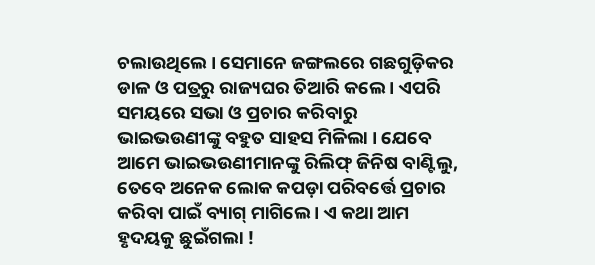ଚଲାଉଥିଲେ । ସେମାନେ ଜଙ୍ଗଲରେ ଗଛଗୁଡ଼ିକର ଡାଳ ଓ ପତ୍ରରୁ ରାଜ୍ୟଘର ତିଆରି କଲେ । ଏପରି ସମୟରେ ସଭା ଓ ପ୍ରଚାର କରିବାରୁ ଭାଇଭଉଣୀଙ୍କୁ ବହୁତ ସାହସ ମିଳିଲା । ଯେବେ ଆମେ ଭାଇଭଉଣୀମାନଙ୍କୁ ରିଲିଫ୍‌ ଜିନିଷ ବାଣ୍ଟିଲୁ, ତେବେ ଅନେକ ଲୋକ କପଡ଼ା ପରିବର୍ତ୍ତେ ପ୍ରଚାର କରିବା ପାଇଁ ବ୍ୟାଗ୍‌ ମାଗିଲେ । ଏ କଥା ଆମ ହୃଦୟକୁ ଛୁଇଁଗଲା !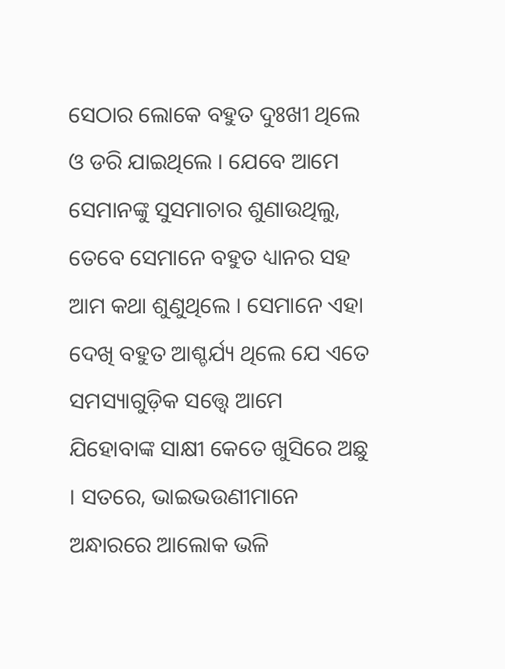ସେଠାର ଲୋକେ ବହୁତ ଦୁଃଖୀ ଥିଲେ ଓ ଡରି ଯାଇଥିଲେ । ଯେବେ ଆମେ ସେମାନଙ୍କୁ ସୁସମାଚାର ଶୁଣାଉଥିଲୁ, ତେବେ ସେମାନେ ବହୁତ ଧ୍ୟାନର ସହ ଆମ କଥା ଶୁଣୁଥିଲେ । ସେମାନେ ଏହା ଦେଖି ବହୁତ ଆଶ୍ଚର୍ଯ୍ୟ ଥିଲେ ଯେ ଏତେ ସମସ୍ୟାଗୁଡ଼ିକ ସତ୍ତ୍ୱେ ଆମେ ଯିହୋବାଙ୍କ ସାକ୍ଷୀ କେତେ ଖୁସିରେ ଅଛୁ । ସତରେ, ଭାଇଭଉଣୀମାନେ ଅନ୍ଧାରରେ ଆଲୋକ ଭଳି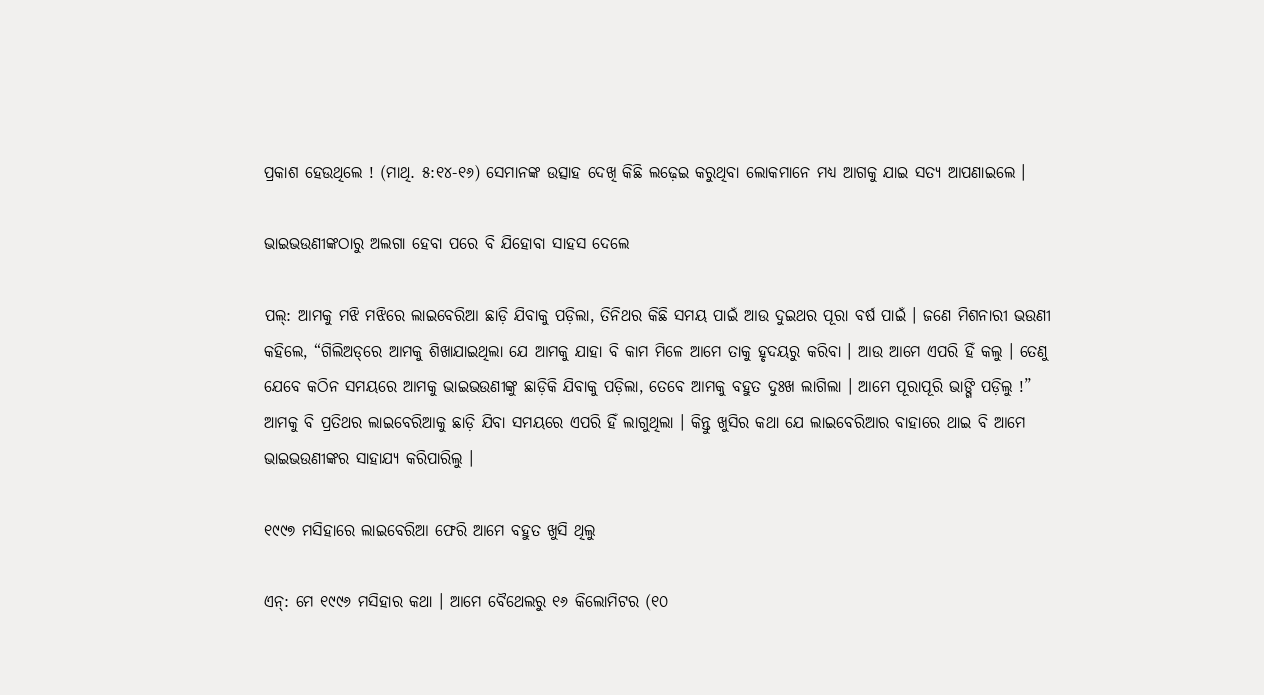ପ୍ରକାଶ ହେଉଥିଲେ ! (ମାଥି. ୫:୧୪-୧୬) ସେମାନଙ୍କ ଉତ୍ସାହ ଦେଖି କିଛି ଲଢ଼େଇ କରୁଥିବା ଲୋକମାନେ ମଧ୍ୟ ଆଗକୁ ଯାଇ ସତ୍ୟ ଆପଣାଇଲେ ।

ଭାଇଭଉଣୀଙ୍କଠାରୁ ଅଲଗା ହେବା ପରେ ବି ଯିହୋବା ସାହସ ଦେଲେ

ପଲ୍‌: ଆମକୁ ମଝି ମଝିରେ ଲାଇବେରିଆ ଛାଡ଼ି ଯିବାକୁ ପଡ଼ିଲା, ତିନିଥର କିଛି ସମୟ ପାଇଁ ଆଉ ଦୁଇଥର ପୂରା ବର୍ଷ ପାଇଁ । ଜଣେ ମିଶନାରୀ ଭଉଣୀ କହିଲେ, “ଗିଲିଅଡ୍‌ରେ ଆମକୁ ଶିଖାଯାଇଥିଲା ଯେ ଆମକୁ ଯାହା ବି କାମ ମିଳେ ଆମେ ତାକୁ ହୃଦୟରୁ କରିବା । ଆଉ ଆମେ ଏପରି ହିଁ କଲୁ । ତେଣୁ ଯେବେ କଠିନ ସମୟରେ ଆମକୁ ଭାଇଭଉଣୀଙ୍କୁ ଛାଡ଼ିକି ଯିବାକୁ ପଡ଼ିଲା, ତେବେ ଆମକୁ ବହୁତ ଦୁଃଖ ଲାଗିଲା । ଆମେ ପୂରାପୂରି ଭାଙ୍ଗି ପଡ଼ିଲୁ !” ଆମକୁ ବି ପ୍ରତିଥର ଲାଇବେରିଆକୁ ଛାଡ଼ି ଯିବା ସମୟରେ ଏପରି ହିଁ ଲାଗୁଥିଲା । କିନ୍ତୁ ଖୁସିର କଥା ଯେ ଲାଇବେରିଆର ବାହାରେ ଥାଇ ବି ଆମେ ଭାଇଭଉଣୀଙ୍କର ସାହାଯ୍ୟ କରିପାରିଲୁ ।

୧୯୯୭ ମସିହାରେ ଲାଇବେରିଆ ଫେରି ଆମେ ବହୁତ ଖୁସି ଥିଲୁ

ଏନ୍‌: ମେ ୧୯୯୬ ମସିହାର କଥା । ଆମେ ବୈଥେଲରୁ ୧୬ କିଲୋମିଟର (୧୦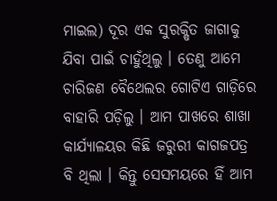ମାଇଲ) ଦୂର ଏକ ସୁରକ୍ଷିତ ଜାଗାକୁ ଯିବା ପାଇଁ ଚାହୁଁଥିଲୁ । ତେଣୁ ଆମେ ଚାରିଜଣ ବୈଥେଲର ଗୋଟିଏ ଗାଡ଼ିରେ ବାହାରି ପଡ଼ିଲୁ । ଆମ ପାଖରେ ଶାଖା କାର୍ଯ୍ୟାଳୟର କିଛି ଜରୁରୀ କାଗଜପତ୍ର ବି ଥିଲା । କିନ୍ତୁ ସେସମୟରେ ହିଁ ଆମ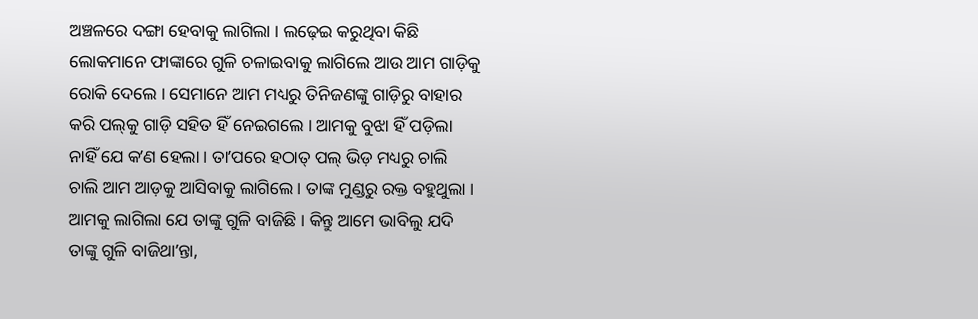ଅଞ୍ଚଳରେ ଦଙ୍ଗା ହେବାକୁ ଲାଗିଲା । ଲଢ଼େଇ କରୁଥିବା କିଛି ଲୋକମାନେ ଫାଙ୍କାରେ ଗୁଳି ଚଳାଇବାକୁ ଲାଗିଲେ ଆଉ ଆମ ଗାଡ଼ିକୁ ରୋକି ଦେଲେ । ସେମାନେ ଆମ ମଧ୍ୟରୁ ତିନିଜଣଙ୍କୁ ଗାଡ଼ିରୁ ବାହାର କରି ପଲ୍‌କୁ ଗାଡ଼ି ସହିତ ହିଁ ନେଇଗଲେ । ଆମକୁ ବୁଝା ହିଁ ପଡ଼ିଲା ନାହିଁ ଯେ କʼଣ ହେଲା । ତାʼପରେ ହଠାତ୍‌ ପଲ୍‌ ଭିଡ଼ ମଧ୍ୟରୁ ଚାଲି ଚାଲି ଆମ ଆଡ଼କୁ ଆସିବାକୁ ଲାଗିଲେ । ତାଙ୍କ ମୁଣ୍ଡରୁ ରକ୍ତ ବହୁଥୁଲା । ଆମକୁ ଲାଗିଲା ଯେ ତାଙ୍କୁ ଗୁଳି ବାଜିଛି । କିନ୍ତୁ ଆମେ ଭାବିଲୁ ଯଦି ତାଙ୍କୁ ଗୁଳି ବାଜିଥାʼନ୍ତା,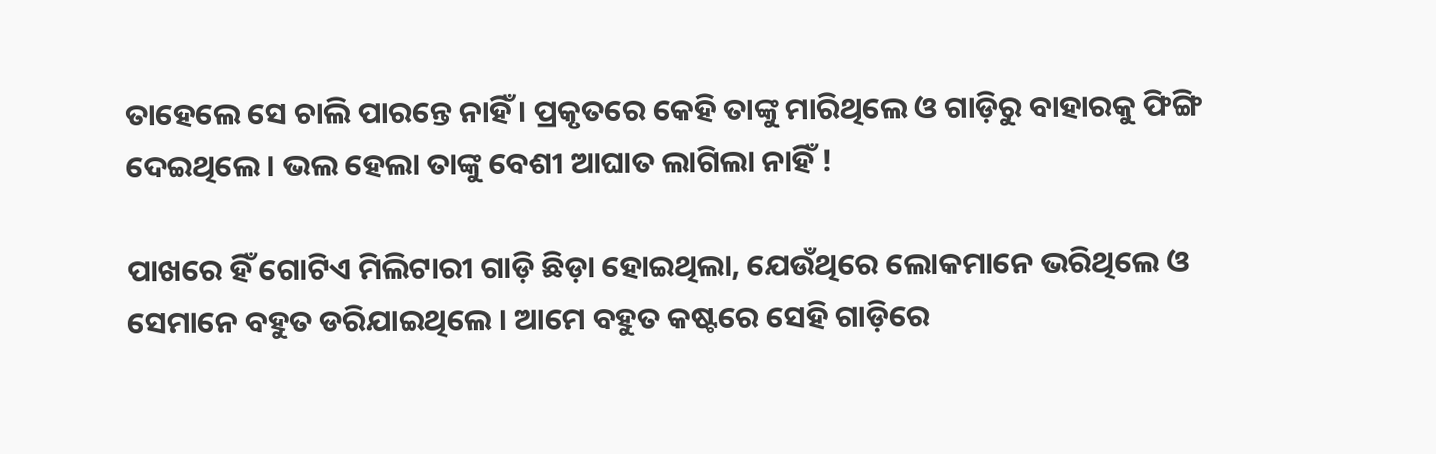ତାହେଲେ ସେ ଚାଲି ପାରନ୍ତେ ନାହିଁ । ପ୍ରକୃତରେ କେହି ତାଙ୍କୁ ମାରିଥିଲେ ଓ ଗାଡ଼ିରୁ ବାହାରକୁ ଫିଙ୍ଗି ଦେଇଥିଲେ । ଭଲ ହେଲା ତାଙ୍କୁ ବେଶୀ ଆଘାତ ଲାଗିଲା ନାହିଁ !

ପାଖରେ ହିଁ ଗୋଟିଏ ମିଲିଟାରୀ ଗାଡ଼ି ଛିଡ଼ା ହୋଇଥିଲା, ଯେଉଁଥିରେ ଲୋକମାନେ ଭରିଥିଲେ ଓ ସେମାନେ ବହୁତ ଡରିଯାଇଥିଲେ । ଆମେ ବହୁତ କଷ୍ଟରେ ସେହି ଗାଡ଼ିରେ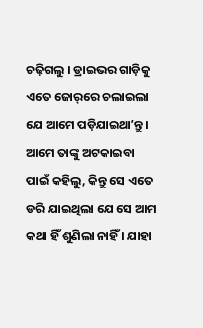ଚଢ଼ିଗଲୁ । ଡ୍ରାଇଭର ଗାଡ଼ିକୁ ଏତେ ଜୋର୍‌ରେ ଚଲାଇଲା ଯେ ଆମେ ପଡ଼ିଯାଇଥାʼନ୍ତୁ । ଆମେ ତାଙ୍କୁ ଅଟକାଇବା ପାଇଁ କହିଲୁ, କିନ୍ତୁ ସେ ଏତେ ଡରି ଯାଇଥିଲା ଯେ ସେ ଆମ କଥା ହିଁ ଶୁଣିଲା ନାହିଁ । ଯାହା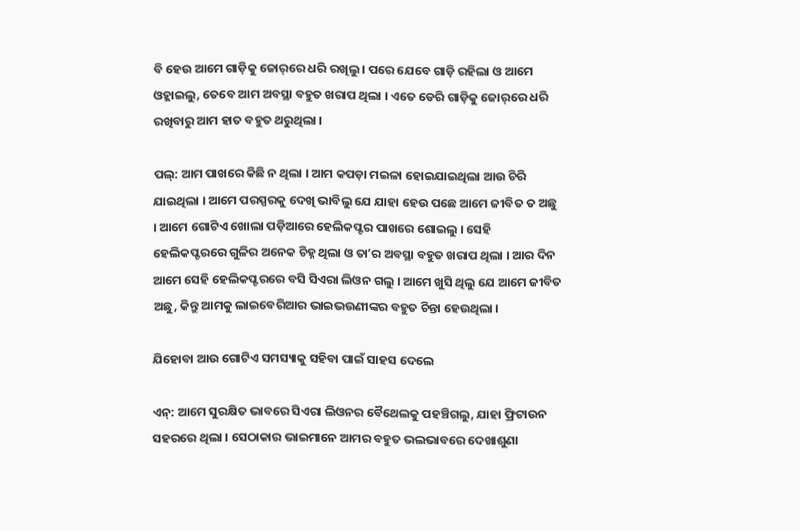ବି ହେଉ ଆମେ ଗାଡ଼ିକୁ ଜୋର୍‌ରେ ଧରି ରଖିଲୁ । ପରେ ଯେବେ ଗାଡ଼ି ରହିଲା ଓ ଆମେ ଓହ୍ଲାଇଲୁ, ତେବେ ଆମ ଅବସ୍ଥା ବହୁତ ଖରାପ ଥିଲା । ଏତେ ଡେରି ଗାଡ଼ିକୁ ଜୋର୍‌ରେ ଧରି ରଖିବାରୁ ଆମ ହାତ ବହୁତ ଥରୁଥିଲା ।

ପଲ୍‌: ଆମ ପାଖରେ କିଛି ନ ଥିଲା । ଆମ କପଡ଼ା ମଇଳା ହୋଇଯାଇଥିଲା ଆଉ ଚିରି ଯାଇଥିଲା । ଆମେ ପରସ୍ପରକୁ ଦେଖି ଭାବିଲୁ ଯେ ଯାହା ହେଉ ପଛେ ଆମେ ଜୀବିତ ତ ଅଛୁ । ଆମେ ଗୋଟିଏ ଖୋଲା ପଡ଼ିଆରେ ହେଲିକପ୍ଟର ପାଖରେ ଶୋଇଲୁ । ସେହି ହେଲିକପ୍ଟରରେ ଗୁଳିର ଅନେକ ଚିହ୍ନ ଥିଲା ଓ ତାʼର ଅବସ୍ଥା ବହୁତ ଖରାପ ଥିଲା । ଆର ଦିନ ଆମେ ସେହି ହେଲିକପ୍ଟରରେ ବସି ସିଏରା ଲିଓନ ଗଲୁ । ଆମେ ଖୁସି ଥିଲୁ ଯେ ଆମେ ଜୀବିତ ଅଛୁ, କିନ୍ତୁ ଆମକୁ ଲାଇବେରିଆର ଭାଇଭଉଣୀଙ୍କର ବହୁତ ଚିନ୍ତା ହେଉଥିଲା ।

ଯିହୋବା ଆଉ ଗୋଟିଏ ସମସ୍ୟାକୁ ସହିବା ପାଇଁ ସାହସ ଦେଲେ

ଏନ୍‌: ଆମେ ସୁରକ୍ଷିତ ଭାବରେ ସିଏରା ଲିଓନର ବୈଥେଲକୁ ପହଞ୍ଚିଗଲୁ, ଯାହା ଫ୍ରିଟାଉନ ସହରରେ ଥିଲା । ସେଠାକାର ଭାଇମାନେ ଆମର ବହୁତ ଭଲଭାବରେ ଦେଖାଶୁଣା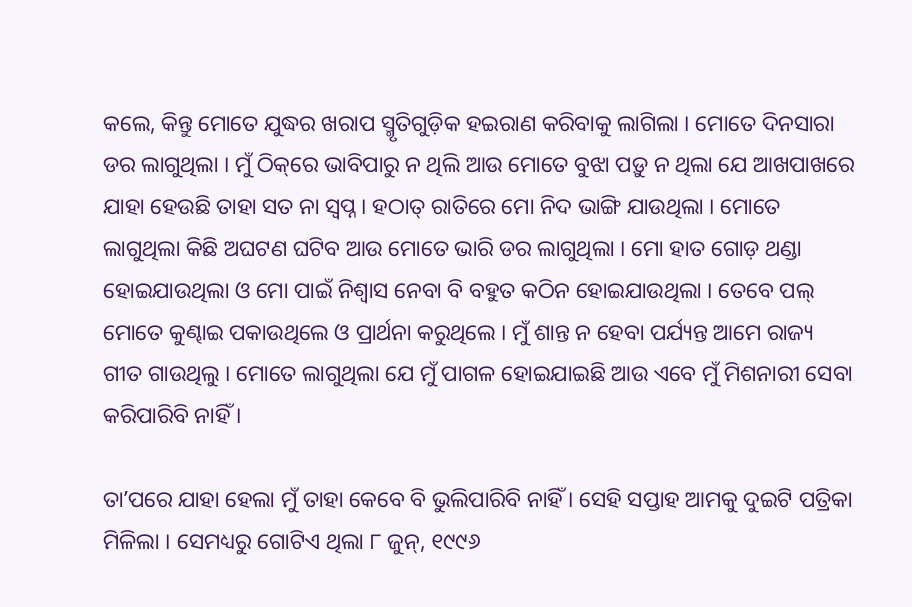କଲେ, କିନ୍ତୁ ମୋତେ ଯୁଦ୍ଧର ଖରାପ ସ୍ମୃତିଗୁଡ଼ିକ ହଇରାଣ କରିବାକୁ ଲାଗିଲା । ମୋତେ ଦିନସାରା ଡର ଲାଗୁଥିଲା । ମୁଁ ଠିକ୍‌ରେ ଭାବିପାରୁ ନ ଥିଲି ଆଉ ମୋତେ ବୁଝା ପଡ଼ୁ ନ ଥିଲା ଯେ ଆଖପାଖରେ ଯାହା ହେଉଛି ତାହା ସତ ନା ସ୍ୱପ୍ନ । ହଠାତ୍‌ ରାତିରେ ମୋ ନିଦ ଭାଙ୍ଗି ଯାଉଥିଲା । ମୋତେ ଲାଗୁଥିଲା କିଛି ଅଘଟଣ ଘଟିବ ଆଉ ମୋତେ ଭାରି ଡର ଲାଗୁଥିଲା । ମୋ ହାତ ଗୋଡ଼ ଥଣ୍ଡା ହୋଇଯାଉଥିଲା ଓ ମୋ ପାଇଁ ନିଶ୍ୱାସ ନେବା ବି ବହୁତ କଠିନ ହୋଇଯାଉଥିଲା । ତେବେ ପଲ୍‌ ମୋତେ କୁଣ୍ଢାଇ ପକାଉଥିଲେ ଓ ପ୍ରାର୍ଥନା କରୁଥିଲେ । ମୁଁ ଶାନ୍ତ ନ ହେବା ପର୍ଯ୍ୟନ୍ତ ଆମେ ରାଜ୍ୟ ଗୀତ ଗାଉଥିଲୁ । ମୋତେ ଲାଗୁଥିଲା ଯେ ମୁଁ ପାଗଳ ହୋଇଯାଇଛି ଆଉ ଏବେ ମୁଁ ମିଶନାରୀ ସେବା କରିପାରିବି ନାହିଁ ।

ତାʼପରେ ଯାହା ହେଲା ମୁଁ ତାହା କେବେ ବି ଭୁଲିପାରିବି ନାହିଁ । ସେହି ସପ୍ତାହ ଆମକୁ ଦୁଇଟି ପତ୍ରିକା ମିଳିଲା । ସେମଧ୍ୟରୁ ଗୋଟିଏ ଥିଲା ୮ ଜୁନ୍‌, ୧୯୯୬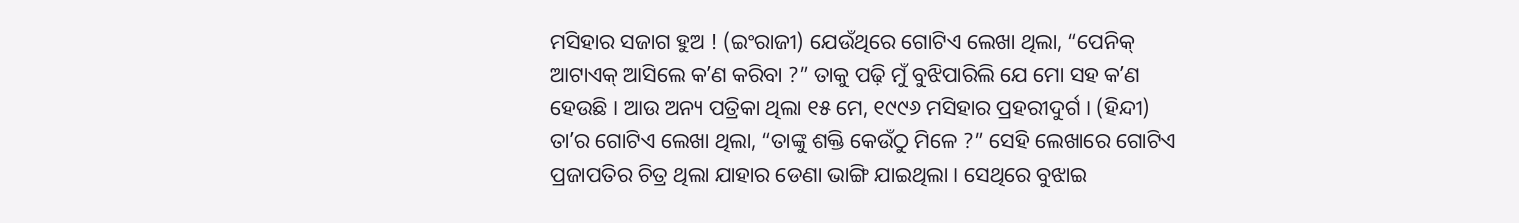ମସିହାର ସଜାଗ ହୁଅ ! (ଇଂରାଜୀ) ଯେଉଁଥିରେ ଗୋଟିଏ ଲେଖା ଥିଲା, “ପେନିକ୍‌ ଆଟାଏକ୍‌ ଆସିଲେ କʼଣ କରିବା ?” ତାକୁ ପଢ଼ି ମୁଁ ବୁଝିପାରିଲି ଯେ ମୋ ସହ କʼଣ ହେଉଛି । ଆଉ ଅନ୍ୟ ପତ୍ରିକା ଥିଲା ୧୫ ମେ, ୧୯୯୬ ମସିହାର ପ୍ରହରୀଦୁର୍ଗ । (ହିନ୍ଦୀ) ତାʼର ଗୋଟିଏ ଲେଖା ଥିଲା, “ତାଙ୍କୁ ଶକ୍ତି କେଉଁଠୁ ମିଳେ ?” ସେହି ଲେଖାରେ ଗୋଟିଏ ପ୍ରଜାପତିର ଚିତ୍ର ଥିଲା ଯାହାର ଡେଣା ଭାଙ୍ଗି ଯାଇଥିଲା । ସେଥିରେ ବୁଝାଇ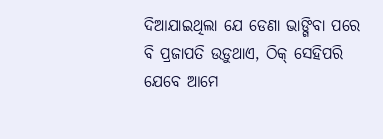ଦିଆଯାଇଥିଲା ଯେ ଡେଣା ଭାଙ୍ଗିବା ପରେ ବି ପ୍ରଜାପତି ଉଡ଼ୁଥାଏ, ଠିକ୍‌ ସେହିପରି ଯେବେ ଆମେ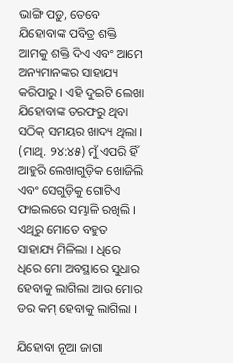ଭାଙ୍ଗି ପଡ଼ୁ, ତେବେ ଯିହୋବାଙ୍କ ପବିତ୍ର ଶକ୍ତି ଆମକୁ ଶକ୍ତି ଦିଏ ଏବଂ ଆମେ ଅନ୍ୟମାନଙ୍କର ସାହାଯ୍ୟ କରିପାରୁ । ଏହି ଦୁଇଟି ଲେଖା ଯିହୋବାଙ୍କ ତରଫରୁ ଥିବା ସଠିକ୍‌ ସମୟର ଖାଦ୍ୟ ଥିଲା । (ମାଥି. ୨୪:୪୫) ମୁଁ ଏପରି ହିଁ ଆହୁରି ଲେଖାଗୁଡ଼ିକ ଖୋଜିଲି ଏବଂ ସେଗୁଡ଼ିକୁ ଗୋଟିଏ ଫାଇଲରେ ସମ୍ଭାଳି ରଖିଲି । ଏଥିରୁ ମୋତେ ବହୁତ ସାହାଯ୍ୟ ମିଳିଲା । ଧିରେ ଧିରେ ମୋ ଅବସ୍ଥାରେ ସୁଧାର ହେବାକୁ ଲାଗିଲା ଆଉ ମୋର ଡର କମ୍‌ ହେବାକୁ ଲାଗିଲା ।

ଯିହୋବା ନୂଆ ଜାଗା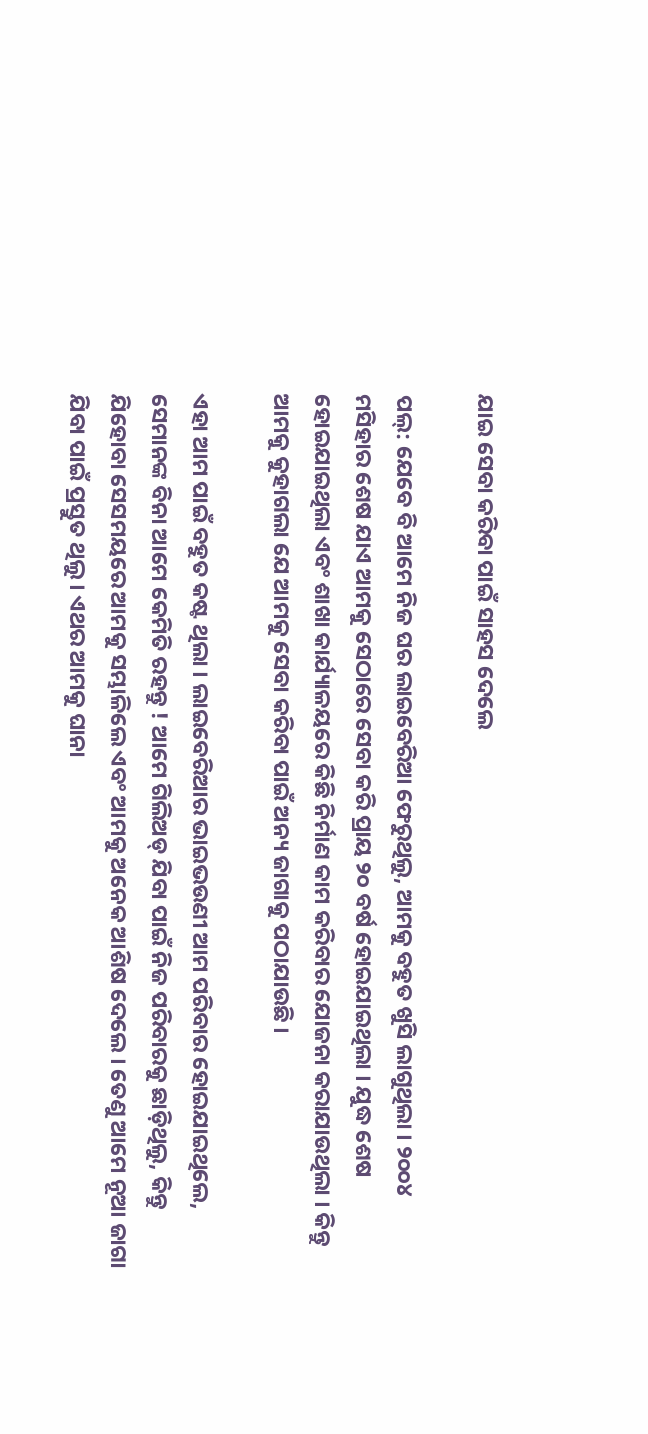ଯାଇ ସେବା କରିବା ପାଇଁ ସାହସ ଦେଲେ

ପଲ୍‌: ଯେବେ ବି ଆମେ ନିଜ ଘର ଲାଇବେରିଆ ଫେରୁଥିଲୁ, ଆମକୁ ବହୁତ ଖୁସି ଲାଗୁଥିଲା । ୨୦୦୪ ମସିହାର ଶେଷ ଯାଏ ଆମକୁ ସେଠାରେ ସେବା କରି ପ୍ରାୟ ୨୦ ବର୍ଷ ହୋଇଯାଇଥିଲା । ଯୁଦ୍ଧ ଶେଷ ହୋଇଯାଇଥିଲା ଏବଂ ଶାଖା କାର୍ଯ୍ୟାଳୟରେ କିଛି ନିର୍ମାଣ କାମ କରିବାର ଯୋଜନା କରାଯାଉଥିଲା । କିନ୍ତୁ ଆମକୁ କୁହାଗଲା ଯେ ଆମକୁ ସେବା କରିବା ପାଇଁ ଅନ୍ୟ ଜାଗାକୁ ପଠାଯାଉଛି ।

ଏହା ଆମ ପାଇଁ ବହୁତ କଷ୍ଟ ଥିଲା । ଲାଇବେରିଆର ଭାଇଭଉଣୀ ଆମ ପରିବାର ହୋଇଯାଇଥିଲେ, ସେମାନଙ୍କ ବିନା ଆମେ କେମିତି ରହନ୍ତୁ ! ଆମେ ଗିଲିଅଡ୍‌ ଯିବା ପାଇଁ ନିଜ ପରିବାରକୁ ଛାଡ଼ିଥିଲୁ, କିନ୍ତୁ ଯିହୋବା ସେସମୟରେ ଆମକୁ ସମ୍ଭାଳିଲେ ଏବଂ ଆମକୁ ଅନେକ ଆଶିଷ ଦେଲେ । ତେଣୁ ଆମେ ନୂଆ ଜାଗା ଯିବା ପାଇଁ ପ୍ରସ୍ତୁତ ଥିଲୁ । ଏଥର ଆମକୁ ଘାନା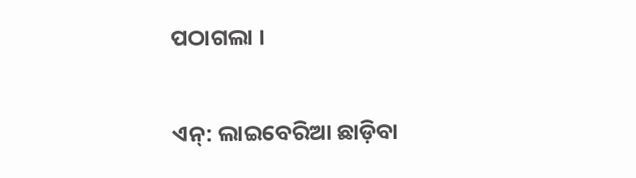ପଠାଗଲା ।

ଏନ୍‌: ଲାଇବେରିଆ ଛାଡ଼ିବା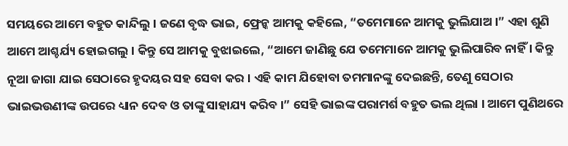ସମୟରେ ଆମେ ବହୁତ କାନ୍ଦିଲୁ । ଜଣେ ବୃଦ୍ଧ ଭାଇ, ଫ୍ରେନ୍କ ଆମକୁ କହିଲେ, “ତମେମାନେ ଆମକୁ ଭୁଲିଯାଅ ।” ଏହା ଶୁଣି ଆମେ ଆଶ୍ଚର୍ଯ୍ୟ ହୋଇଗଲୁ । କିନ୍ତୁ ସେ ଆମକୁ ବୁଝାଇଲେ, “ଆମେ ଜାଣିଛୁ ଯେ ତମେମାନେ ଆମକୁ ଭୁଲିପାରିବ ନାହିଁ । କିନ୍ତୁ ନୂଆ ଜାଗା ଯାଇ ସେଠାରେ ହୃଦୟର ସହ ସେବା କର । ଏହି କାମ ଯିହୋବା ତମମାନଙ୍କୁ ଦେଇଛନ୍ତି, ତେଣୁ ସେଠାର ଭାଇଭଉଣୀଙ୍କ ଉପରେ ଧ୍ୟାନ ଦେବ ଓ ତାଙ୍କୁ ସାହାଯ୍ୟ କରିବ ।” ସେହି ଭାଇଙ୍କ ପରାମର୍ଶ ବହୁତ ଭଲ ଥିଲା । ଆମେ ପୁଣିଥରେ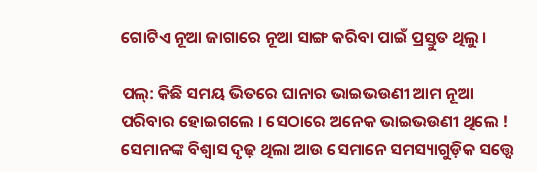ଗୋଟିଏ ନୂଆ ଜାଗାରେ ନୂଆ ସାଙ୍ଗ କରିବା ପାଇଁ ପ୍ରସ୍ତୁତ ଥିଲୁ ।

ପଲ୍‌: କିଛି ସମୟ ଭିତରେ ଘାନାର ଭାଇଭଉଣୀ ଆମ ନୂଆ ପରିବାର ହୋଇଗଲେ । ସେଠାରେ ଅନେକ ଭାଇଭଉଣୀ ଥିଲେ ! ସେମାନଙ୍କ ବିଶ୍ୱାସ ଦୃଢ଼ ଥିଲା ଆଉ ସେମାନେ ସମସ୍ୟାଗୁଡ଼ିକ ସତ୍ତ୍ୱେ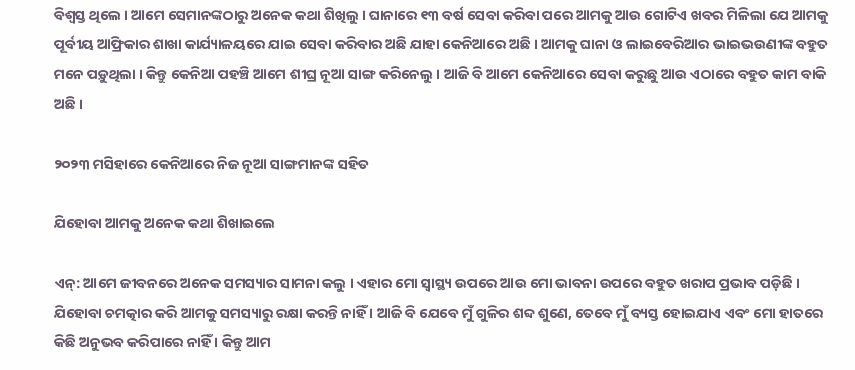ବିଶ୍ୱସ୍ତ ଥିଲେ । ଆମେ ସେମାନଙ୍କଠାରୁ ଅନେକ କଥା ଶିଖିଲୁ । ଘାନାରେ ୧୩ ବର୍ଷ ସେବା କରିବା ପରେ ଆମକୁ ଆଉ ଗୋଟିଏ ଖବର ମିଳିଲା ଯେ ଆମକୁ ପୂର୍ବୀୟ ଆଫ୍ରିକାର ଶାଖା କାର୍ଯ୍ୟାଳୟରେ ଯାଇ ସେବା କରିବାର ଅଛି ଯାହା କେନିଆରେ ଅଛି । ଆମକୁ ଘାନା ଓ ଲାଇବେରିଆର ଭାଇଭଉଣୀଙ୍କ ବହୁତ ମନେ ପଡ଼ୁଥିଲା । କିନ୍ତୁ କେନିଆ ପହଞ୍ଚି ଆମେ ଶୀଘ୍ର ନୂଆ ସାଙ୍ଗ କରିନେଲୁ । ଆଜି ବି ଆମେ କେନିଆରେ ସେବା କରୁଛୁ ଆଉ ଏଠାରେ ବହୁତ କାମ ବାକି ଅଛି ।

୨୦୨୩ ମସିହାରେ କେନିଆରେ ନିଜ ନୂଆ ସାଙ୍ଗମାନଙ୍କ ସହିତ

ଯିହୋବା ଆମକୁ ଅନେକ କଥା ଶିଖାଇଲେ

ଏନ୍‌: ଆମେ ଜୀବନରେ ଅନେକ ସମସ୍ୟାର ସାମନା କଲୁ । ଏହାର ମୋ ସ୍ୱାସ୍ଥ୍ୟ ଉପରେ ଆଉ ମୋ ଭାବନା ଉପରେ ବହୁତ ଖରାପ ପ୍ରଭାବ ପଡ଼ିଛି । ଯିହୋବା ଚମତ୍କାର କରି ଆମକୁ ସମସ୍ୟାରୁ ରକ୍ଷା କରନ୍ତି ନାହିଁ । ଆଜି ବି ଯେବେ ମୁଁ ଗୁଳିର ଶବ୍ଦ ଶୁଣେ, ତେବେ ମୁଁ ବ୍ୟସ୍ତ ହୋଇଯାଏ ଏବଂ ମୋ ହାତରେ କିଛି ଅନୁଭବ କରିପାରେ ନାହିଁ । କିନ୍ତୁ ଆମ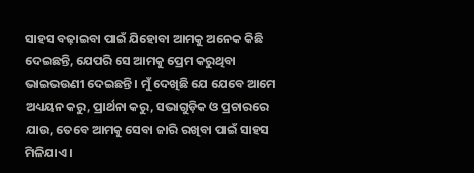ସାହସ ବଢ଼ାଇବା ପାଇଁ ଯିହୋବା ଆମକୁ ଅନେକ କିଛି ଦେଇଛନ୍ତି, ଯେପରି ସେ ଆମକୁ ପ୍ରେମ କରୁଥିବା ଭାଇଭଉଣୀ ଦେଇଛନ୍ତି । ମୁଁ ଦେଖିଛି ଯେ ଯେବେ ଆମେ ଅଧ୍ୟୟନ କରୁ, ପ୍ରାର୍ଥନା କରୁ, ସଭାଗୁଡ଼ିକ ଓ ପ୍ରଚାରରେ ଯାଉ, ତେବେ ଆମକୁ ସେବା ଜାରି ରଖିବା ପାଇଁ ସାହସ ମିଳିଯାଏ ।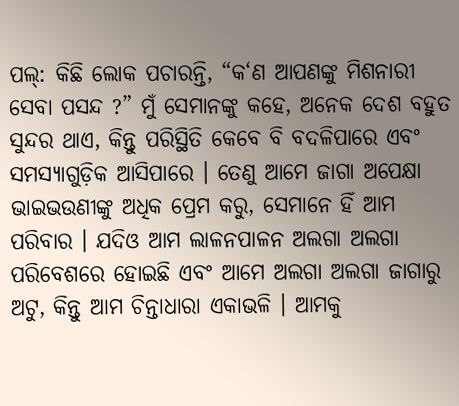ପଲ୍‌: କିଛି ଲୋକ ପଚାରନ୍ତି, “କ‘ଣ ଆପଣଙ୍କୁ ମିଶନାରୀ ସେବା ପସନ୍ଦ ?” ମୁଁ ସେମାନଙ୍କୁ କହେ, ଅନେକ ଦେଶ ବହୁତ ସୁନ୍ଦର ଥାଏ, କିନ୍ତୁ ପରିସ୍ଥିତି କେବେ ବି ବଦଳିପାରେ ଏବଂ ସମସ୍ୟାଗୁଡ଼ିକ ଆସିପାରେ । ତେଣୁ ଆମେ ଜାଗା ଅପେକ୍ଷା ଭାଇଭଉଣୀଙ୍କୁ ଅଧିକ ପ୍ରେମ କରୁ, ସେମାନେ ହିଁ ଆମ ପରିବାର । ଯଦିଓ ଆମ ଲାଳନପାଳନ ଅଲଗା ଅଲଗା ପରିବେଶରେ ହୋଇଛି ଏବଂ ଆମେ ଅଲଗା ଅଲଗା ଜାଗାରୁ ଅଟୁ, କିନ୍ତୁ ଆମ ଚିନ୍ତାଧାରା ଏକାଭଳି । ଆମକୁ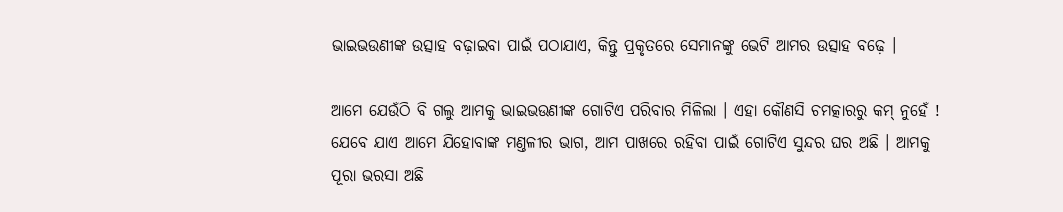ଭାଇଭଉଣୀଙ୍କ ଉତ୍ସାହ ବଢ଼ାଇବା ପାଇଁ ପଠାଯାଏ, କିନ୍ତୁ ପ୍ରକୃତରେ ସେମାନଙ୍କୁ ଭେଟି ଆମର ଉତ୍ସାହ ବଢ଼େ ।

ଆମେ ଯେଉଁଠି ବି ଗଲୁ ଆମକୁ ଭାଇଭଉଣୀଙ୍କ ଗୋଟିଏ ପରିବାର ମିଳିଲା । ଏହା କୌଣସି ଚମତ୍କାରରୁ କମ୍‌ ନୁହେଁ ! ଯେବେ ଯାଏ ଆମେ ଯିହୋବାଙ୍କ ମଣ୍ତଳୀର ଭାଗ, ଆମ ପାଖରେ ରହିବା ପାଇଁ ଗୋଟିଏ ସୁନ୍ଦର ଘର ଅଛି । ଆମକୁ ପୂରା ଭରସା ଅଛି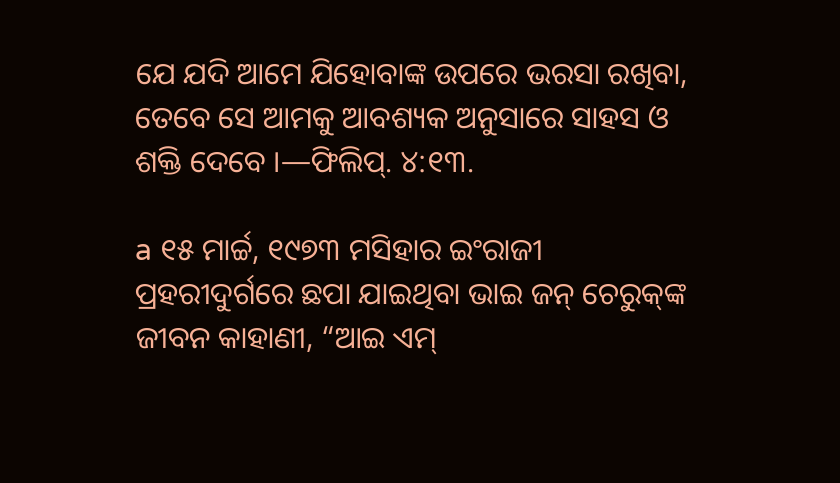ଯେ ଯଦି ଆମେ ଯିହୋବାଙ୍କ ଉପରେ ଭରସା ରଖିବା, ତେବେ ସେ ଆମକୁ ଆବଶ୍ୟକ ଅନୁସାରେ ସାହସ ଓ ଶକ୍ତି ଦେବେ ।—ଫିଲିପ୍‌. ୪:୧୩.

a ୧୫ ମାର୍ଚ୍ଚ, ୧୯୭୩ ମସିହାର ଇଂରାଜୀ ପ୍ରହରୀଦୁର୍ଗରେ ଛପା ଯାଇଥିବା ଭାଇ ଜନ୍‌ ଚେରୁକ୍‌ଙ୍କ ଜୀବନ କାହାଣୀ, “ଆଇ ଏମ୍‌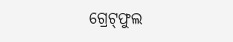ଗ୍ରେଟ୍‌ଫୁଲ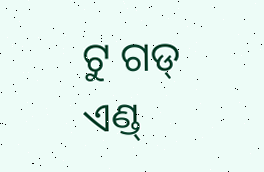ଟୁ ଗଡ୍‌ ଏଣ୍ଡ୍‌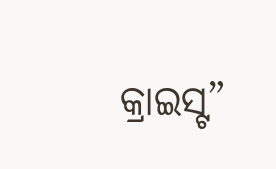କ୍ରାଇସ୍ଟ”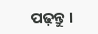ପଢ଼ନ୍ତୁ ।